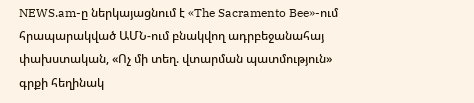NEWS.am-ը ներկայացնում է «The Sacramento Bee»-ում հրապարակված ԱՄՆ-ում բնակվող ադրբեջանահայ փախստական, «Ոչ մի տեղ. վտարման պատմություն» գրքի հեղինակ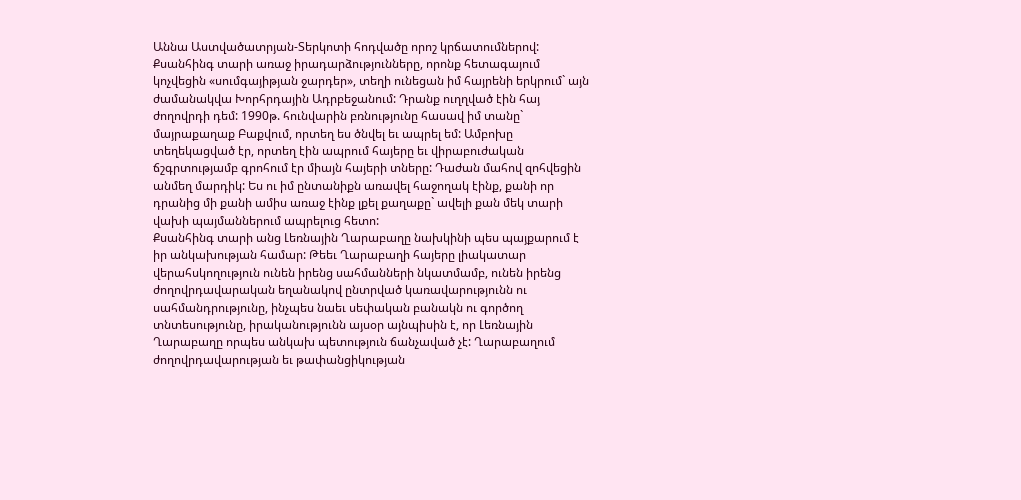Աննա Աստվածատրյան-Տերկոտի հոդվածը որոշ կրճատումներով:
Քսանհինգ տարի առաջ իրադարձությունները, որոնք հետագայում կոչվեցին «սումգայիթյան ջարդեր», տեղի ունեցան իմ հայրենի երկրում` այն ժամանակվա Խորհրդային Ադրբեջանում: Դրանք ուղղված էին հայ ժողովրդի դեմ: 1990թ. հունվարին բռնությունը հասավ իմ տանը` մայրաքաղաք Բաքվում, որտեղ ես ծնվել եւ ապրել եմ: Ամբոխը տեղեկացված էր, որտեղ էին ապրում հայերը եւ վիրաբուժական ճշգրտությամբ գրոհում էր միայն հայերի տները: Դաժան մահով զոհվեցին անմեղ մարդիկ: Ես ու իմ ընտանիքն առավել հաջողակ էինք, քանի որ դրանից մի քանի ամիս առաջ էինք լքել քաղաքը` ավելի քան մեկ տարի վախի պայմաններում ապրելուց հետո:
Քսանհինգ տարի անց Լեռնային Ղարաբաղը նախկինի պես պայքարում է իր անկախության համար: Թեեւ Ղարաբաղի հայերը լիակատար վերահսկողություն ունեն իրենց սահմանների նկատմամբ, ունեն իրենց ժողովրդավարական եղանակով ընտրված կառավարությունն ու սահմանդրությունը, ինչպես նաեւ սեփական բանակն ու գործող տնտեսությունը, իրականությունն այսօր այնպիսին է, որ Լեռնային Ղարաբաղը որպես անկախ պետություն ճանչաված չէ: Ղարաբաղում ժողովրդավարության եւ թափանցիկության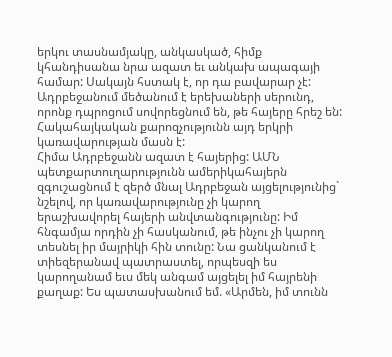երկու տասնամյակը, անկասկած, հիմք կհանդիսանա նրա ազատ եւ անկախ ապագայի համար: Սակայն հստակ է, որ դա բավարար չէ:
Ադրբեջանում մեծանում է երեխաների սերունդ, որոնք դպրոցում սովորեցնում են, թե հայերը հրեշ են: Հակահայկական քարոզչությունն այդ երկրի կառավարության մասն է:
Հիմա Ադրբեջանն ազատ է հայերից: ԱՄՆ պետքարտուղարությունն ամերիկահայերն զգուշացնում է զերծ մնալ Ադրբեջան այցելությունից` նշելով, որ կառավարությունը չի կարող երաշխավորել հայերի անվտանգությունը: Իմ հնգամյա որդին չի հասկանում, թե ինչու չի կարող տեսնել իր մայրիկի հին տունը: Նա ցանկանում է տիեզերանավ պատրաստել, որպեսզի ես կարողանամ եւս մեկ անգամ այցելել իմ հայրենի քաղաք: Ես պատասխանում եմ. «Արմեն, իմ տունն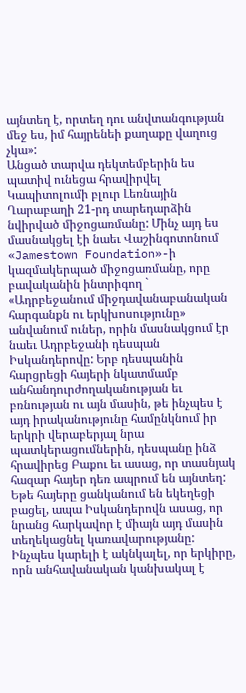այնտեղ է, որտեղ դու անվտանգության մեջ ես, իմ հայրենեի քաղաքը վաղուց չկա»:
Անցած տարվա դեկտեմբերին ես պատիվ ունեցա հրավիրվել Կապիտոլումի բլուր Լեռնային Ղարաբաղի 21-րդ տարեդարձին նվիրված միջոցառմանը: Մինչ այդ ես մասնակցել էի նաեւ Վաշինգոտոնում «Jamestown Foundation»-ի կազմակերպած միջոցառմանը, որը բավականին ինտրիգող ` «Ադրբեջանում միջդավանաբանական հարգանքն ու երկխոսությունը» անվանում ուներ, որին մասնակցում էր նաեւ Ադրբեջանի դեսպան Իսկանդերովը: Երբ դեսպանին հարցրեցի հայերի նկատմամբ անհանդուրժողականության եւ բռնության ու այն մասին, թե ինչպես է այդ իրականությունը համընկնում իր երկրի վերաբերյալ նրա պատկերացումներին, դեսպանը ինձ հրավիրեց Բաքու եւ ասաց, որ տասնյակ հազար հայեր դեռ ապրում են այնտեղ: Եթե հայերը ցանկանում են եկեղեցի բացել, ապա Իսկանդերովն ասաց, որ նրանց հարկավոր է միայն այդ մասին տեղեկացնել կառավարությանը:
Ինչպես կարելի է ակնկալել, որ երկիրը, որն անհավանական կանխակալ է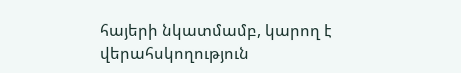հայերի նկատմամբ, կարող է վերահսկողություն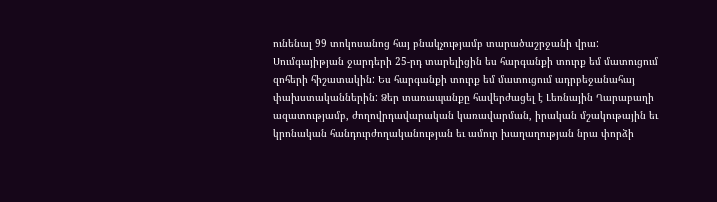ունենալ 99 տոկոսանոց հայ բնակչությամբ տարածաշրջանի վրա:
Սումգայիթյան ջարդերի 25-րդ տարելիցին ես հարգանքի տուրք եմ մատուցում զոհերի հիշատակին: Ես հարգանքի տուրք եմ մատուցում ադրբեջանահայ փախստականներին: Ձեր տառապանքը հավերժացել է Լեռնային Ղարաբաղի ազատությամբ, ժողովրդավարական կառավարման, իրական մշակութային եւ կրոնական հանդուրժողականության եւ ամուր խաղաղության նրա փորձի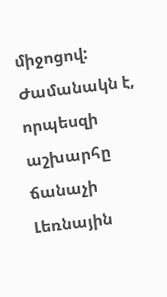միջոցով: Ժամանակն է, որպեսզի աշխարհը ճանաչի Լեռնային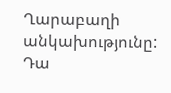Ղարաբաղի անկախությունը: Դա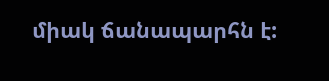միակ ճանապարհն է: